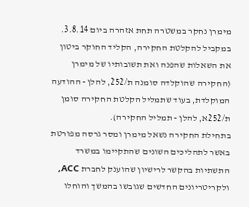מימרן נחקר במשטרה תחת אזהרה ביום 3.8.14. במקביל להקלטת החקירה, הקליד החוקר ביטון את השאלות שהפנה ואת תשובותיו של מימרן (החקירה שהוקלדה סומנה ת/252, להלן - ההודעה המוקלדת, בעוד שתמליל הקלטת החקירה סומן ת/252א, להלן - תמליל החקירה).
בתחילת החקירה נשאל מימרן ומסר גרסה מפורטת באשר לתהליכים השונים שהתקיימו במשרד התשתיות בהקשר לרישיון שהוענק לחברת ACC, ולקריטריונים החדשים שגובשו בהמשך והוחלו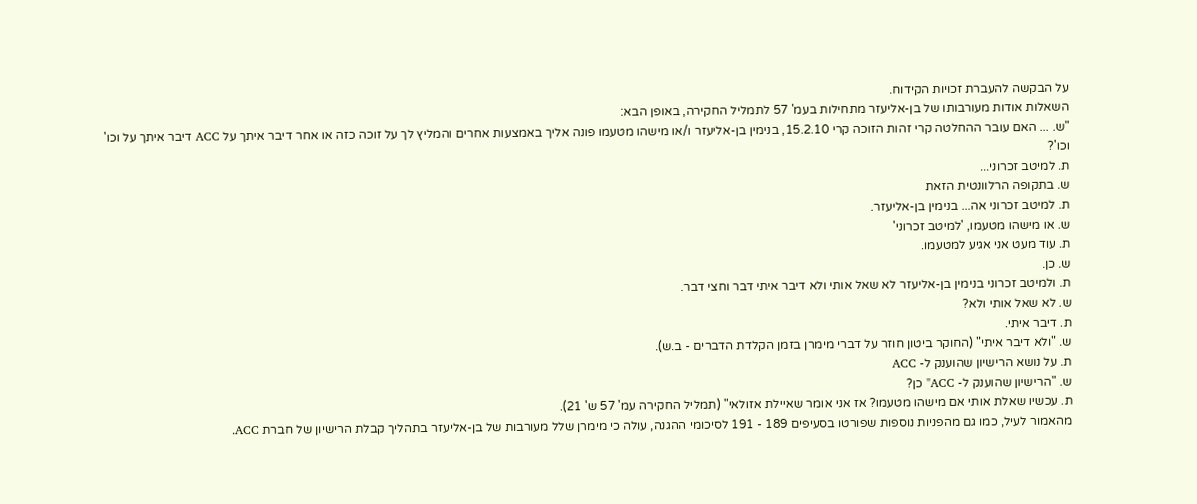על הבקשה להעברת זכויות הקידוח.
השאלות אודות מעורבותו של בן-אליעזר מתחילות בעמ' 57 לתמליל החקירה, באופן הבא:
"ש. ... האם עובר ההחלטה קרי זהות הזוכה קרי 15.2.10, בנימין בן-אליעזר ו/או מישהו מטעמו פונה אליך באמצעות אחרים והמליץ לך על זוכה כזה או אחר דיבר איתך על ACC דיבר איתך על וכו' וכו'?
ת. למיטב זכרוני...
ש. בתקופה הרלוונטית הזאת
ת. למיטב זכרוני אה... בנימין בן-אליעזר.
ש. או מישהו מטעמו, 'למיטב זכרוני'
ת. עוד מעט אני אגיע למטעמו.
ש. כן.
ת. ולמיטב זכרוני בנימין בן-אליעזר לא שאל אותי ולא דיבר איתי דבר וחצי דבר.
ש. לא שאל אותי ולא?
ת. דיבר איתי.
ש. "ולא דיבר איתי" (החוקר ביטון חוזר על דברי מימרן בזמן הקלדת הדברים - ב.ש).
ת. על נושא הרישיון שהוענק ל- ACC
ש. "הרישיון שהוענק ל- ACC" כן?
ת. עכשיו שאלת אותי אם מישהו מטעמו? אז אני אומר שאיילת אזולאי" (תמליל החקירה עמ' 57 ש' 21).
מהאמור לעיל, כמו גם מהפניות נוספות שפורטו בסעיפים 189 - 191 לסיכומי ההגנה, עולה כי מימרן שלל מעורבות של בן-אליעזר בתהליך קבלת הרישיון של חברת ACC.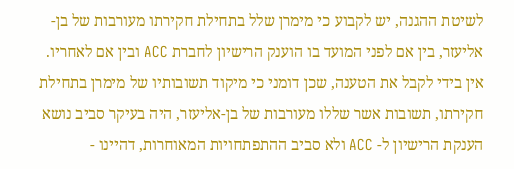לשיטת ההגנה, יש לקבוע כי מימרן שלל בתחילת חקירתו מעורבות של בן-אליעזר, בין אם לפני המועד בו הוענק הרישיון לחברת ACC ובין אם לאחריו.
אין בידי לקבל את הטענה, שכן דומני כי מיקוד תשובותיו של מימרן בתחילת חקירתו, תשובות אשר שללו מעורבות של בן-אליעזר, היה בעיקר סביב נושא הענקת הרישיון ל- ACC ולא סביב ההתפתחויות המאוחרות, דהיינו -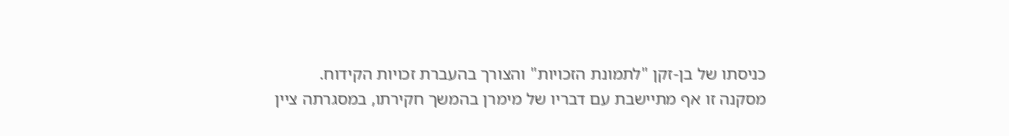כניסתו של בן-זקן "לתמונת הזכויות" והצורך בהעברת זכויות הקידוח.
מסקנה זו אף מתיישבת עם דבריו של מימרן בהמשך חקירתו, במסגרתה ציין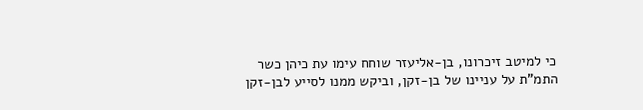כי למיטב זיכרונו, בן-אליעזר שוחח עימו עת כיהן כשר התמ"ת על עניינו של בן-זקן, וביקש ממנו לסייע לבן-זקן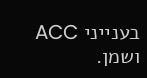בענייני ACC ושמן.